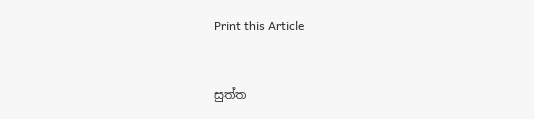Print this Article


සුත්ත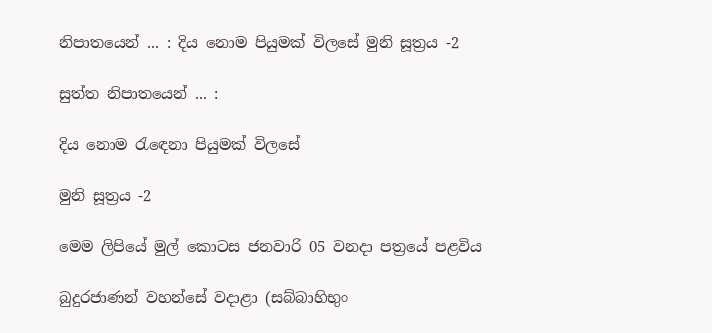නිපාතයෙන් ... : දිය නොම පියුමක් විලසේ මුනි සූත්‍රය -2

සුත්ත නිපාතයෙන් ... :

දිය නොම රැඳෙනා පියුමක් විලසේ

මුනි සූත්‍රය -2

මෙම ලිපියේ මුල් කොටස ජනවාරි 05 වනදා පත්‍රයේ පළවිය

බුදුරජාණන් වහන්සේ වදාළා (සබ්බාහිභුං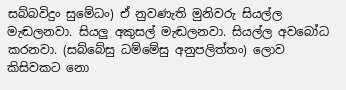සබ්බවිදුං සුමේධං) ඒ නුවණැති මුනිවරු සියල්ල මැඬලනවා. සියලු අකුසල් මැඬලනවා. සියල්ල අවබෝධ කරනවා. (සබ්බේසු ධම්මේසු අනුපලිත්තං) ලොව කිසිවකට නො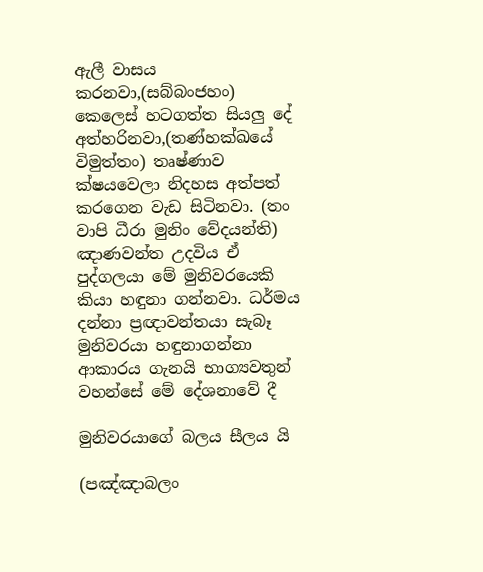ඇලී වාසය කරනවා,(සබ්බංජහං) කෙලෙස් හටගත්ත සියලු දේ අත්හරිනවා,(තණ්හක්ඛයේ විමුත්තං) තෘෂ්ණාව ක්ෂයවෙලා නිදහස අත්පත් කරගෙන වැඩ සිටිනවා. (තං වාපි ධීරා මුනිං වේදයන්ති) ඤාණවන්ත උදවිය ඒ පුද්ගලයා මේ මුනිවරයෙකි කියා හඳුනා ගන්නවා. ධර්මය දන්නා ප්‍රඥාවන්තයා සැබෑ මුනිවරයා හඳුනාගන්නා ආකාරය ගැනයි භාග්‍යවතුන් වහන්සේ මේ දේශනාවේ දී

මුනිවරයාගේ බලය සීලය යි

(පඤ්ඤාබලං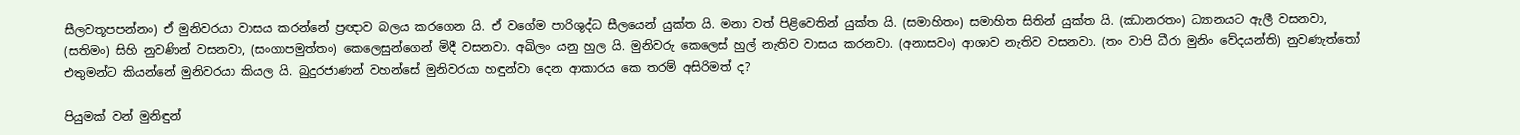සීලවතූපපන්නං) ඒ මුනිවරයා වාසය කරන්නේ ප්‍රඥාව බලය කරගෙන යි. ඒ වගේම පාරිශුද්ධ සීලයෙන් යුක්ත යි. මනා වත් පිළිවෙතින් යුක්ත යි. (සමාහිතං) සමාහිත සිතින් යුක්ත යි. (ඣානරතං) ධ්‍යානයට ඇලී වසනවා, (සතිමං) සිහි නුවණින් වසනවා, (සංගාපමුත්තං) කෙලෙසුන්ගෙන් මිදී වසනවා. අඛිලං යනු හුල යි. මුනිවරු කෙලෙස් හුල් නැතිව වාසය කරනවා. (අනාසවං) ආශාව නැතිව වසනවා. (තං වාපි ධීරා මුනිං වේදයන්ති) නුවණැත්තෝ එතුමන්ට කියන්නේ මුනිවරයා කියල යි. බුදුරජාණන් වහන්සේ මුනිවරයා හඳුන්වා දෙන ආකාරය කෙ තරම් අසිරිමත් ද?

පියුමක් වන් මුනිඳුන්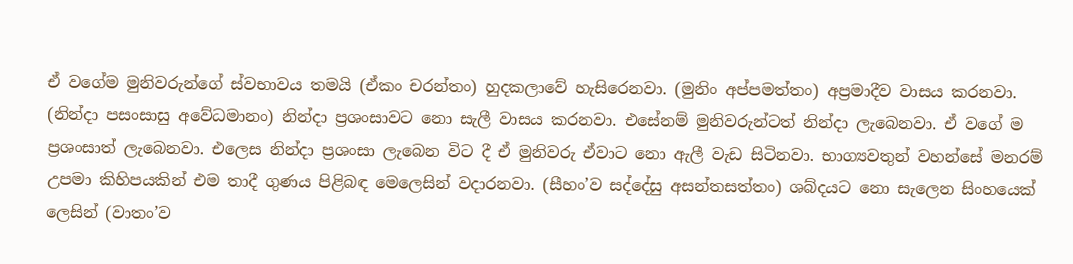ඒ වගේම මුනිවරුන්ගේ ස්වභාවය තමයි (ඒකං චරන්තං) හුදකලාවේ හැසිරෙනවා. (මුනිං අප්පමත්තං) අප්‍රමාදීව වාසය කරනවා. (නින්දා පසංසාසු අවේධමානං) නින්දා ප්‍රශංසාවට නො සැලී වාසය කරනවා. එසේනම් මුනිවරුන්ටත් නින්දා ලැබෙනවා. ඒ වගේ ම ප්‍රශංසාත් ලැබෙනවා. එලෙස නින්දා ප්‍රශංසා ලැබෙන විට දී ඒ මුනිවරු ඒවාට නො ඇලී වැඩ සිටිනවා. භාග්‍යවතුන් වහන්සේ මනරම් උපමා කිහිපයකින් එම තාදී ගුණය පිළිබඳ මෙලෙසින් වදාරනවා. (සීහං’ව සද්දේසු අසන්තසත්තං) ශබ්දයට නො සැලෙන සිංහයෙක් ලෙසින් (වාතං’ව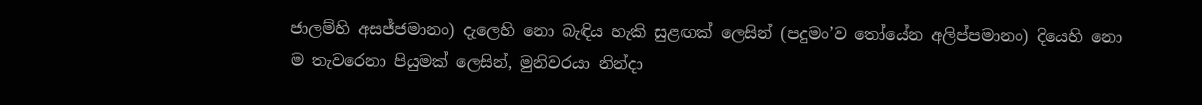ජාලම්හි අසජ්ජමානං) දැලෙහි නො බැඳිය හැකි සුළඟක් ලෙසින් (පදුමං’ව තෝයේන අලිප්පමානං) දියෙහි නො ම තැවරෙනා පියුමක් ලෙසින්, මුනිවරයා නින්දා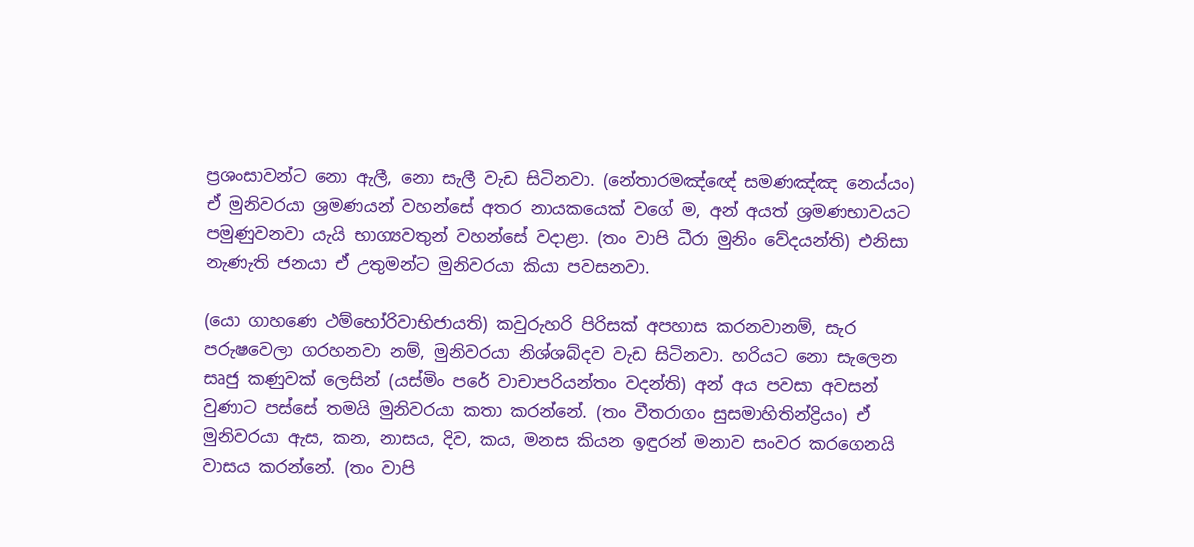ප්‍රශංසාවන්ට නො ඇලී, නො සැලී වැඩ සිටිනවා. (නේතාරමඤ්ඥේ සමණඤ්ඤ නෙය්යං) ඒ මුනිවරයා ශ්‍රමණයන් වහන්සේ අතර නායකයෙක් වගේ ම, අන් අයත් ශ්‍රමණභාවයට පමුණුවනවා යැයි භාග්‍යවතුන් වහන්සේ වදාළා. (තං වාපි ධීරා මුනිං වේදයන්ති) එනිසා නැණැති ජනයා ඒ උතුමන්ට මුනිවරයා කියා පවසනවා.

(යො ගාහණෙ ථම්භෝරිවාභිජායති) කවුරුහරි පිරිසක් අපහාස කරනවානම්, සැර පරුෂවෙලා ගරහනවා නම්, මුනිවරයා නිශ්ශබ්දව වැඩ සිටිනවා. හරියට නො සැලෙන සෘජු කණුවක් ලෙසින් (යස්මිං පරේ වාචාපරියන්තං වදන්ති) අන් අය පවසා අවසන් වුණාට පස්සේ තමයි මුනිවරයා කතා කරන්නේ. (තං වීතරාගං සුසමාහිතින්ද්‍රියං) ඒ මුනිවරයා ඇස, කන, නාසය, දිව, කය, මනස කියන ඉඳුරන් මනාව සංවර කරගෙනයි වාසය කරන්නේ. (තං වාපි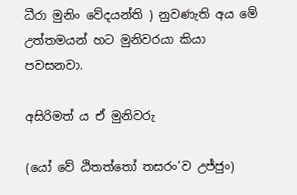ධීරා මුනිං වේදයන්ති ) නුවණැති අය මේ උත්තමයන් හට මුනිවරයා කියා පවසනවා.

අසිරිමත් ය ඒ මුනිවරු

(යෝ වේ ඨිතත්තෝ තසරං’ව උජ්ජුං)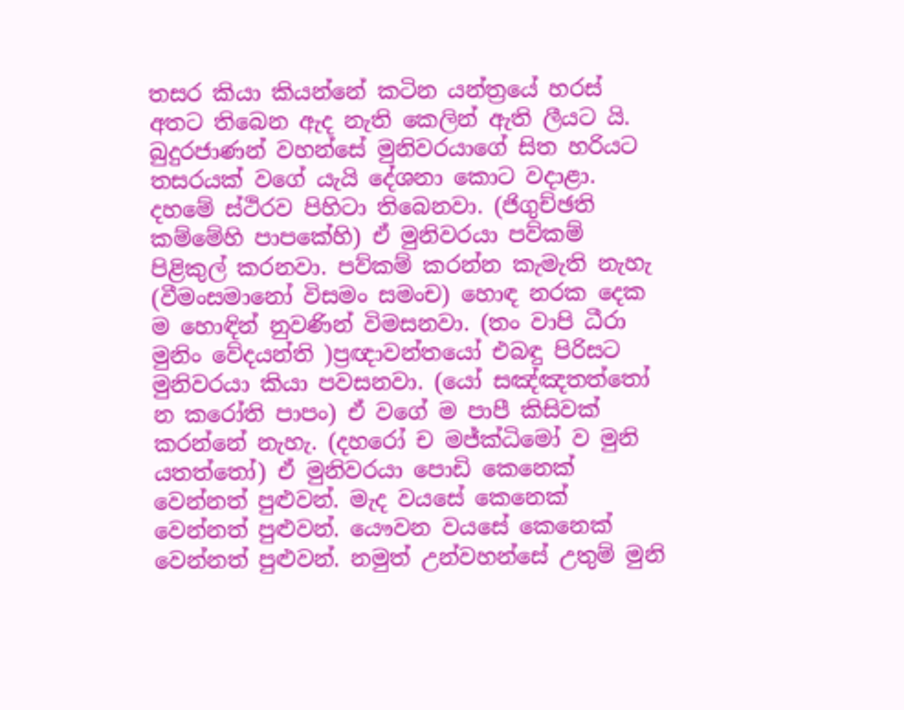තසර කියා කියන්නේ කටින යන්ත්‍රයේ හරස් අතට තිබෙන ඇද නැති කෙලින් ඇති ලීයට යි. බුදුරජාණන් වහන්සේ මුනිවරයාගේ සිත හරියට තසරයක් වගේ යැයි දේශනා කොට වදාළා. දහමේ ස්ථිරව පිහිටා තිබෙනවා. (ජිගුච්ඡති කම්මේහි පාපකේහි) ඒ මුනිවරයා පව්කම් පිළිකුල් කරනවා. පව්කම් කරන්න කැමැති නැහැ (වීමංසමානෝ විසමං සමංච) හොඳ නරක දෙක ම හොඳින් නුවණින් විමසනවා. (තං වාපි ධීරා මුනිං වේදයන්ති )ප්‍රඥාවන්තයෝ එබඳු පිරිසට මුනිවරයා කියා පවසනවා. (යෝ සඤ්ඤතත්තෝ න කරෝති පාපං) ඒ වගේ ම පාපී කිසිවක් කරන්නේ නැහැ. (දහරෝ ච මජ්ක්‍ධිමෝ ව මුනි යතත්තෝ) ඒ මුනිවරයා පොඩි කෙනෙක් වෙන්නත් පුළුවන්. මැද වයසේ කෙනෙක් වෙන්නත් පුළුවන්. යෞවන වයසේ කෙනෙක් වෙන්නත් පුළුවන්. නමුත් උන්වහන්සේ උතුම් මුනි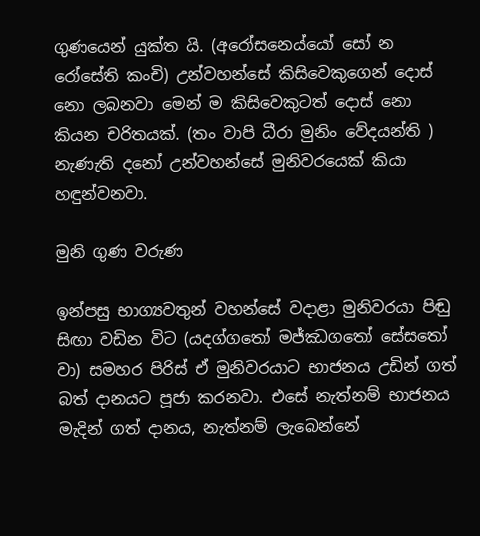ගුණයෙන් යුක්ත යි. (අරෝසනෙය්යෝ සෝ න රෝසේති කංචි) උන්වහන්සේ කිසිවෙකුගෙන් දොස් නො ලබනවා මෙන් ම කිසිවෙකුටත් දොස් නො කියන චරිතයක්. (තං වාපි ධීරා මුනිං වේදයන්ති ) නැණැති දනෝ උන්වහන්සේ මුනිවරයෙක් කියා හඳුන්වනවා.

මුනි ගුණ වරුණ

ඉන්පසු භාග්‍යවතුන් වහන්සේ වදාළා මුනිවරයා පිඬු සිඟා වඩින විට (යදග්ගතෝ මජ්ඣගතෝ සේසතෝ වා) සමහර පිරිස් ඒ මුනිවරයාට භාජනය උඩින් ගත් බත් දානයට පූජා කරනවා. එසේ නැත්නම් භාජනය මැදින් ගත් දානය, නැත්නම් ලැබෙන්නේ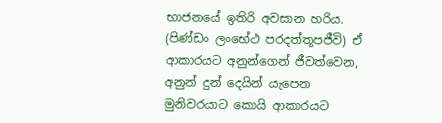භාජනයේ ඉතිරි අවසාන හරිය. (පිණ්ඩං ලංභේථ පරදත්තූපජීවි) ඒ ආකාරයට අනුන්ගෙන් ජීවත්වෙන, අනුන් දුන් දෙයින් යැපෙන මුනිවරයාට කොයි ආකාරයට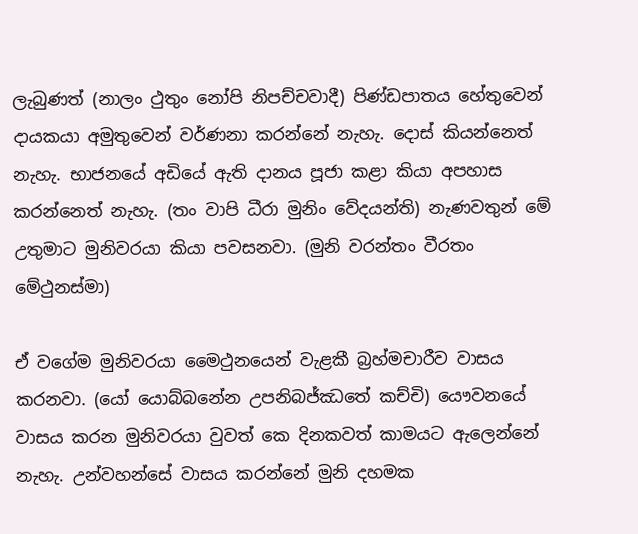ලැබුණත් (නාලං ථුතුං නෝපි නිපච්චවාදී) පිණ්ඩපාතය හේතුවෙන් දායකයා අමුතුවෙන් වර්ණනා කරන්නේ නැහැ. දොස් කියන්නෙත් නැහැ. භාජනයේ අඩියේ ඇති දානය පූජා කළා කියා අපහාස කරන්නෙත් නැහැ. (තං වාපි ධීරා මුනිං වේදයන්ති) නැණවතුන් මේ උතුමාට මුනිවරයා කියා පවසනවා. (මුනි වරන්තං වීරතං මේථුනස්මා)

ඒ වගේම මුනිවරයා මෛථුනයෙන් වැළකී බ්‍රහ්මචාරීව වාසය කරනවා. (යෝ යොබ්බනේන උපනිබජ්ඣතේ කච්චි) යෞවනයේ වාසය කරන මුනිවරයා වුවත් කෙ දිනකවත් කාමයට ඇලෙන්නේ නැහැ. උන්වහන්සේ වාසය කරන්නේ මුනි දහමක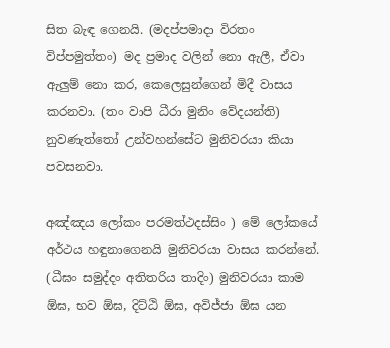සිත බැඳ ගෙනයි. (මදප්පමාදා විරතං විප්පමුත්තං) මද ප්‍රමාද වලින් නො ඇලී, ඒවා ඇලුම් නො කර, කෙලෙසුන්ගෙන් මිදී වාසය කරනවා. (තං වාපි ධීරා මුනිං වේදයන්ති) නුවණැත්තෝ උන්වහන්සේට මුනිවරයා කියා පවසනවා.

අඤ්ඤය ලෝකං පරමත්ථදස්සිං ) මේ ලෝකයේ අර්ථය හඳුනාගෙනයි මුනිවරයා වාසය කරන්නේ. (ධීඝං සමුද්දං අතිතරිය තාදිං) මුනිවරයා කාම ඕඝ, භව ඕඝ, දිට්ඨි ඕඝ, අවිජ්ජා ඕඝ යන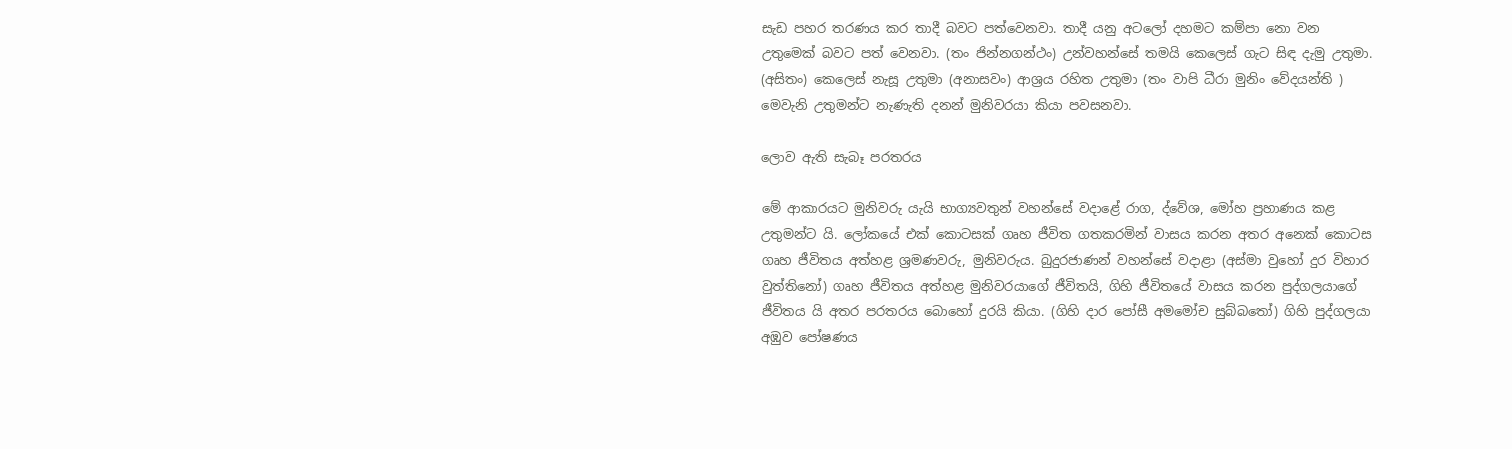සැඩ පහර තරණය කර තාදී බවට පත්වෙනවා. තාදී යනු අටලෝ දහමට කම්පා නො වන උතුමෙක් බවට පත් වෙනවා. (තං ජින්නගන්ථං) උන්වහන්සේ තමයි කෙලෙස් ගැට සිඳ දැමු උතුමා. (අසිතං) කෙලෙස් නැසූ උතුමා (අනාසවං) ආශ්‍රය රහිත උතුමා (තං වාපි ධීරා මුනිං වේදයන්ති ) මෙවැනි උතුමන්ට නැණැති දනන් මුනිවරයා කියා පවසනවා.

ලොව ඇති සැබෑ පරතරය

මේ ආකාරයට මුනිවරු යැයි භාග්‍යවතුන් වහන්සේ වදාළේ රාග, ද්වේශ, මෝහ ප්‍රහාණය කළ උතුමන්ට යි. ලෝකයේ එක් කොටසක් ගෘහ ජීවිත ගතකරමින් වාසය කරන අතර අනෙක් කොටස ගෘහ ජීවිතය අත්හළ ශ්‍රමණවරු, මුනිවරුය. බුදුරජාණන් වහන්සේ වදාළා (අස්මා වුහෝ දුර විහාර වුත්තිනෝ) ගෘහ ජීවිතය අත්හළ මුනිවරයාගේ ජීවිතයි, ගිහි ජීවිතයේ වාසය කරන පුද්ගලයාගේ ජීවිතය යි අතර පරතරය බොහෝ දුරයි කියා. (ගිහි දාර පෝසී අමමෝච සුබ්බතෝ) ගිහි පුද්ගලයා අඹුව පෝෂණය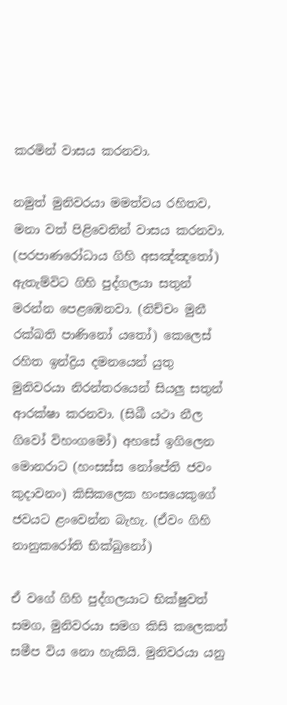කරමින් වාසය කරනවා.

නමුත් මුනිවරයා මමත්වය රහිතව, මනා වත් පිළිවෙතින් වාසය කරනවා. (පරපාණරෝධාය ගිහි අසඤ්ඤතෝ) ඇතැම්විට ගිහි පුද්ගලයා සතුන් මරන්න පෙළඹෙනවා. (නිච්චං මුනී රක්ඛති පාණිනෝ යතෝ) කෙලෙස් රහිත ඉන්ද්‍රිය දමනයෙන් යුතු මුනිවරයා නිරන්තරයෙන් සියලු සතුන් ආරක්ෂා කරනවා. (සිඛී යථා නීල ගිවෝ විහංගමෝ) අහසේ ඉගිලෙන මොනරාට (හංසස්ස නෝපේති ජවං කුදාවනං) කිසිකලෙක හංසයෙකුගේ ජවයට ළංවෙන්න බැහැ. (ඒවං ගිහි නානුකරෝති භික්ඛුනෝ)

ඒ වගේ ගිහි පුද්ගලයාට භික්ෂුවත් සමග, මුනිවරයා සමග කිසි කලෙකත් සමීප විය නො හැකියි. මුනිවරයා යනු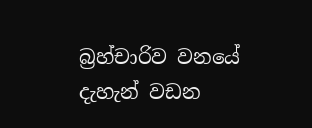බ්‍රහ්චාරිව වනයේ දැහැන් වඩන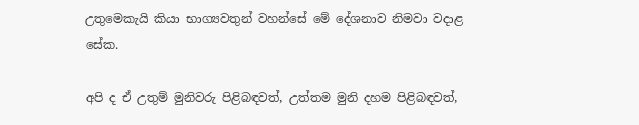උතුමෙකැයි කියා භාග්‍යවතුන් වහන්සේ මේ දේශනාව නිමවා වදාළ සේක.

අපි ද ඒ උතුම් මුනිවරු පිළිබඳවත්, උත්තම මුනි දහම පිළිබඳවත්,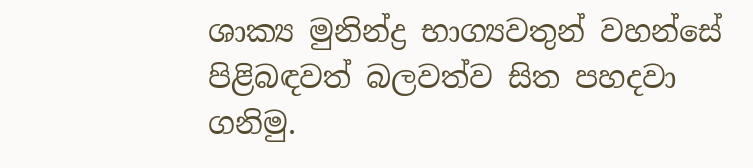ශාක්‍ය මුනින්ද්‍ර භාග්‍යවතුන් වහන්සේ පිළිබඳවත් බලවත්ව සිත පහදවා ගනිමු.